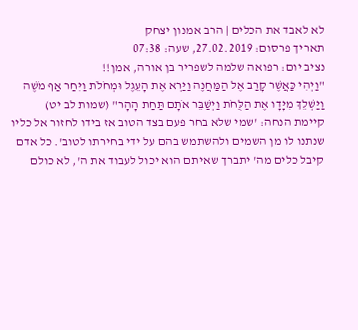לא לאבד את הכלים | הרב אמנון יצחק
תאריך פרסום: 27.02.2019, שעה: 07:38
נציב יום: רפואה שלמה לשפריר בן אורה, אמן!!
"וַיְהִי כַּאֲשֶׁר קָרַב אֶל הַמַּחֲנֶה וַיַּרְא אֶת הָעֵגֶל וּמְחֹלֹת וַיִּחַר אַף מֹשֶׁה וַיַּשְׁלֵךְ מִיָּדָו אֶת הַלֻּחֹת וַיְשַׁבֵּר אֹתָם תַּחַת הָהָר" (שמות לב יט)
קיימת הנחה: 'שמי שלא בחר פעם בצד הטוב אז בידו לחזור אל כליו שנתנו לו מן השמים ולהשתמש בהם על ידי בחירתו לטוב'. כל אדם קיבל כלים מה' יתברך שאיתם הוא יכול לעבוד את ה', לא כולם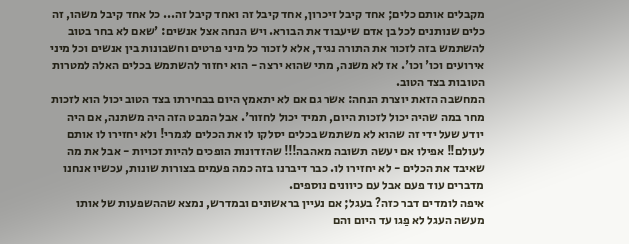מקבלים אותם כלים; אחד קיבל זיכרון, אחד קיבל זה ואחד קיבל זה... כל אחד קיבל משהו, זה כלים שנותנים לכל בן אדם שיעבוד את הבורא. ויש הנחה אצל אנשים: 'שאם לא בחר בטוב להשתמש בזה לזכור את התורה נגיד, אלא לזכור כל מיני פרטים וחשבונות בין אנשים וכל מיני אירועים וכו' וכו'. אז לא משנה, מתי שהוא ירצה - הוא יחזור להשתמש בכלים האלה למטרות הטובות בצד הטוב.
המחשבה הזאת יוצרת הנחה: אשר גם אם לא יתאמץ היום בבחירתו בצד הטוב יכול הוא לזכות מחר במה שהיה יכול לזכות היום, תמיד יכול לחזור'. אבל המבט הזה היה משתנה, אם היה יודע שעל ידי זה שהוא לא משתמש בכלים יסלקו לו את הכלים לגמרי! ולא יחזירו לו אותם לעולם!! אפילו אם יעשה תשובה מאהבה!!! שהזדונות הופכים להיות זכויות - אבל את מה שאיבד את הכלים - לא יחזירו לו. כבר דיברנו בזה כמה פעמים בצורות שונות, עכשיו אנחנו מדברים עוד פעם אבל עם כיוונים נוספים.
איפה לומדים דבר כזה? בעגל; אם נעיין בראשונים ובמדרש, נמצא שההשפעות של אותו מעשה העגל לא פַגו עד היום והם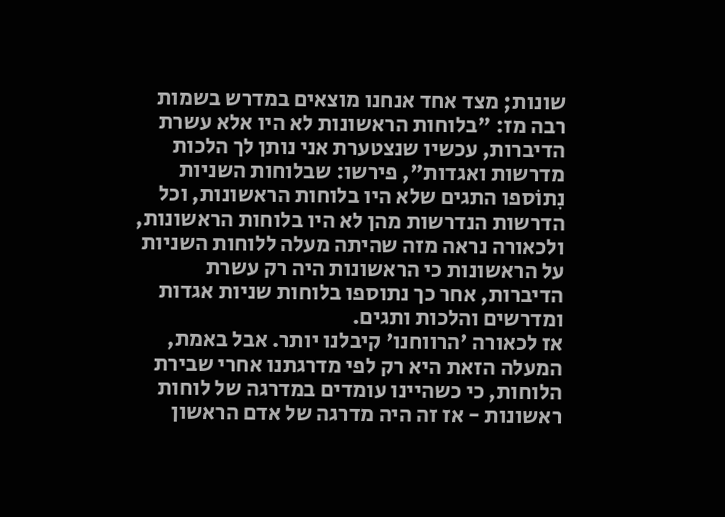שונות; מצד אחד אנחנו מוצאים במדרש בשמות רבה מז: "בלוחות הראשונות לא היו אלא עשרת הדיברות, עכשיו שנצטערת אני נותן לך הלכות מדרשות ואגדות", פירשו: שבלוחות השניות נִתוֹספו התגים שלא היו בלוחות הראשונות, וכל הדרשות הנדרשות מהן לא היו בלוחות הראשונות, ולכאורה נראה מזה שהיתה מעלה ללוחות השניות על הראשונות כי הראשונות היה רק עשרת הדיברות, אחר כך נתוספו בלוחות שניות אגדות ומדרשים והלכות ותגים.
אז לכאורה 'הרווחנו' קיבלנו יותר. אבל באמת, המעלה הזאת היא רק לפי מדרגתנו אחרי שבירת הלוחות, כי כשהיינו עומדים במדרגה של לוחות ראשונות - אז זה היה מדרגה של אדם הראשון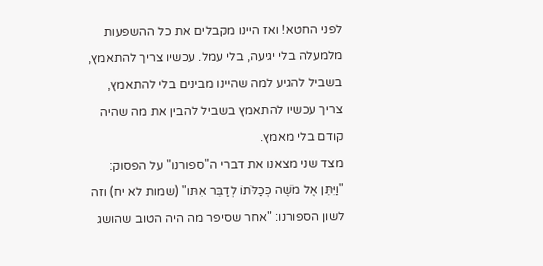לפני החטא! ואז היינו מקבלים את כל ההשפעות מלמעלה בלי יגיעה, בלי עמל. עכשיו צריך להתאמץ, בשביל להגיע למה שהיינו מבינים בלי להתאמץ, צריך עכשיו להתאמץ בשביל להבין את מה שהיה קודם בלי מאמץ.
מצד שני מצאנו את דברי ה"ספורנו" על הפסוק: "וַיִּתֵּן אֶל מֹשֶׁה כְּכַלֹּתוֹ לְדַבֵּר אִתּו" (שמות לא יח) וזה לשון הספורנו: "אחר שסיפר מה היה הטוב שהושג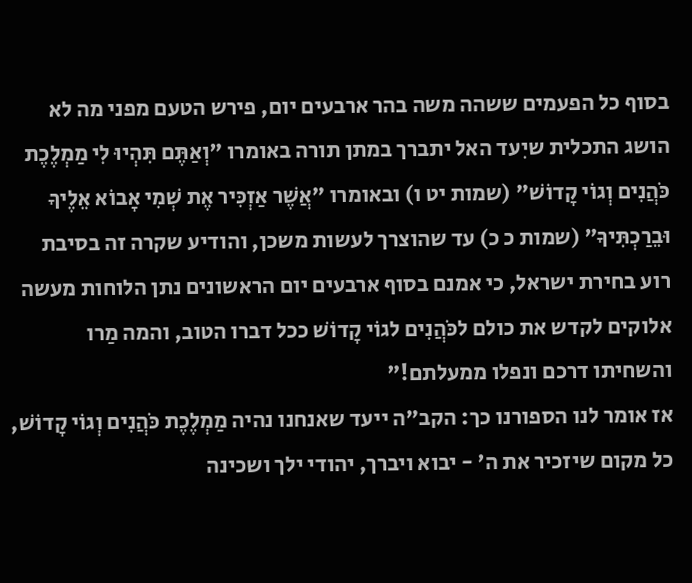בסוף כל הפעמים ששהה משה בהר ארבעים יום, פירש הטעם מפני מה לא הושג התכלית שיִעד האל יתברך במתן תורה באומרו "וְאַתֶּם תִּהְיוּ לִי מַמְלֶכֶת כֹּהֲנִים וְגוֹי קָדוֹשׁ" (שמות יט ו) ובאומרו "אֲשֶׁר אַזְכִּיר אֶת שְׁמִי אָבוֹא אֵלֶיךָ וּבֵרַכְתִּיךָ" (שמות כ כ) עד שהוצרך לעשות משכן, והודיע שקרה זה בסיבת רוע בחירת ישראל, כי אמנם בסוף ארבעים יום הראשונים נתן הלוחות מעשה אלוקים לקדש את כולם לכֹּהֲנִים לגוֹי קָדוֹשׁ ככל דברו הטוב, והמה מַרו והשחיתו דרכם ונפלו ממעלתם!"
אז אומר לנו הספורנו כך: הקב"ה ייעד שאנחנו נהיה מַמְלֶכֶת כֹּהֲנִים וְגוֹי קָדוֹשׁ, כל מקום שיזכיר את ה' - יבוא ויברך, יהודי ילך ושכינה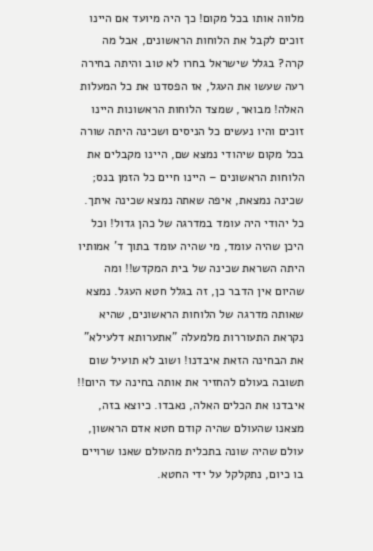מלווה אותו בכל מקום! כך היה מיועד אם היינו זוכים לקבל את הלוחות הראשונים, אבל מה קרה? בגלל שישראל בחרו לא טוב והיתה בחירה רעה שעשו את העגל, אז הפסדנו את כל המעלות האלה! מבואר, שמצד הלוחות הראשונות היינו זוכים והיו נעשים כל הניסים ושכינה היתה שורה בכל מקום שיהודי נמצא שם, היינו מקבלים את הלוחות הראשונים – היינו חיים כל הזמן בנס; שכינה נמצאת, איפה שאתה נמצא שכינה איתך.
כל יהודי היה עומד במדרגה של כהן גדול! וכל היכן שהיה עומד, מי שהיה עומד בתוך ד' אמותיו היתה השראת שכינה של בית המקדש!! ומה שהיום אין הדבר כן, זה בגלל חטא העגל. נמצא שאותה מדרגה של הלוחות הראשונים, שהיא נקראת התעוררות מלמעלה "אתערותא דלעילא" את הבחינה הזאת איבדנו! ושוב לא תועיל שום תשובה בעולם להחזיר את אותה בחינה עד היום!! איבדנו את הכלים האלה, נאבדו. כיוצא בזה, מצאנו שהעולם שהיה קודם חטא אדם הראשון, עולם שהיה שונה בתכלית מהעולם שאנו שרויים בו כיום, נתקלקל על ידי החטא.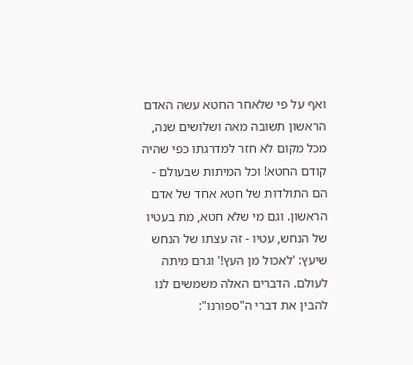ואף על פי שלאחר החטא עשה האדם הראשון תשובה מאה ושלושים שנה, מכל מקום לא חזר למדרגתו כפי שהיה קודם החטא! וכל המיתות שבעולם - הם התולדות של חטא אחד של אדם הראשון. וגם מי שלא חטא, מת בעטיו של הנחש, עטיו - זה עצתו של הנחש שיעץ: 'לאכול מן העץ!' וגרם מיתה לעולם. הדברים האלה משמשים לנו להבין את דברי ה"ספורנו":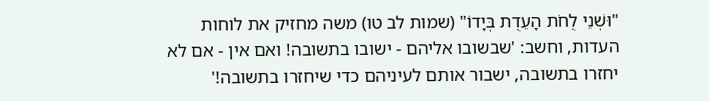"וּשְׁנֵי לֻחֹת הָעֵדֻת בְּיָדוֹ" (שמות לב טו) משה מחזיק את לוחות העדות, וחשב: 'שבשובו אליהם - ישובו בתשובה! ואם אין - אם לא יחזרו בתשובה, ישבור אותם לעיניהם כדי שיחזרו בתשובה!'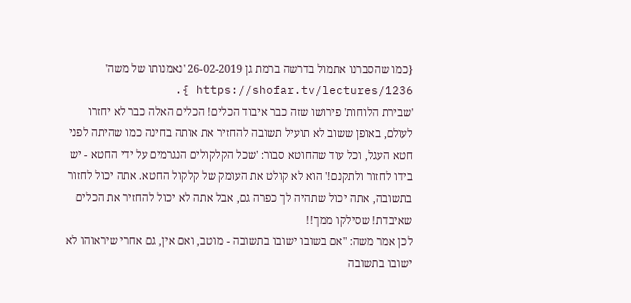{כמו שהסברנו אתמול בדרשה ברמת גן 26-02-2019 'נאמנותו של משה' https://shofar.tv/lectures/1236 }.
'שבירת הלוחות' פירושו שזה כבר איבוד הכלים! הכלים האלה כבר לא יחזרו לעולם, באופן ששוב לא תועיל תשובה להחזיר את אותה בחינה כמו שהיתה לפני חטא העגל, וכל עוד שהחוטא סבור: 'שכל הקלקולים הנגרמים על ידי החטא - יש בידו לחזור ולתקנם!' הוא לא קולט את העומק של קלקול החטא. אתה יכול לחזור בתשובה, אתה יכול שתהיה לך כפרה גם, אבל אתה לא יכול להחזיר את הכלים שאיבדת! שסילקו ממך!!
לכן אמר משה: "אם בשובו ישובו בתשובה - מוטב, ואם אין, גם אחרי שיראוהו לא ישובו בתשובה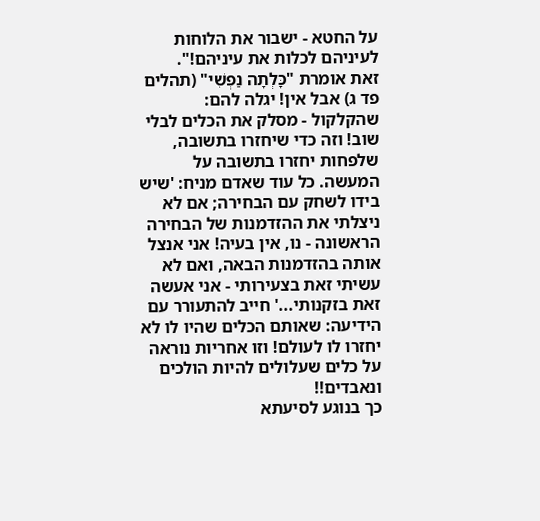על החטא - ישבור את הלוחות לעיניהם לכלות את עיניהם!".
זאת אומרת "כָּלְתָה נַפְשִׁי" (תהלים פד ג) אבל אין! יגלה להם: שהקלקול - מסלק את הכלים לבלי שוב! וזה כדי שיחזרו בתשובה, שלפחות יחזרו בתשובה על המעשה. כל עוד שאדם מניח: 'שיש בידו לשחק עם הבחירה; אם לא ניצלתי את ההזדמנות של הבחירה הראשונה - נו, אין בעיה! אני אנצל אותה בהזדמנות הבאה, ואם לא עשיתי זאת בצעירותי - אני אעשה זאת בזקנותי...' חייב להתעורר עם הידיעה: שאותם הכלים שהיו לו לא יחזרו לו לעולם! וזו אחריות נוראה על כלים שעלולים להיות הולכים ונאבדים!!
כך בנוגע לסיעתא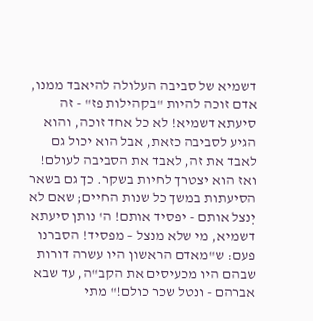דשמיא של סביבה העלולה להיאבד ממנו, אדם זוכה להיות "בקהילות פז" - זה סיעתא דשמיא! לא כל אחד זוכה, והוא הגיע לסביבה כזאת, אבל הוא יכול גם לאבד את זה, לאבד את הסביבה לעולם! ואז הוא יצטרך לחיות בשקר. כך גם בשאר הסיעתות במשך כל שנות החיים; שאם לא יְנצל אותם - יפסיד אותם! ה' נותן סיעתא דשמיא, מי שלא מנצל – מפסיד! הסברנו פעם: ש"מאדם הראשון היו עשרה דורות שבהם היו מכעיסים את הקב"ה, עד שבא אברהם - ונטל שכר כולם!" מתי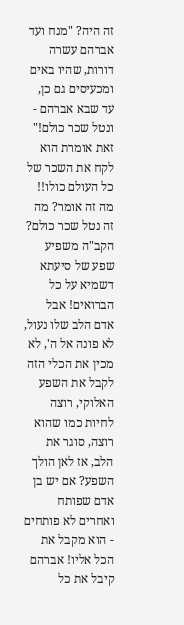זה היה? "מנח ועד אברהם עשרה דורות, שהיו באים ומכעיסים גם כן, עד שבא אברהם - ונטל שכר כולם!" זאת אומרת הוא לקח את השכר של כל העולם כולו!!
מה זה אומר? מה זה נטל שכר כולם? הקב"ה משפיע שפע של סיעתא דשמיא על כל הברואים! אבל אדם הלב שלו נעול, לא פונה אל ה', לא מכין את הכלי הזה לקבל את השפע האלוקי, רוצה לחיות כמו שהוא רוצה, סוגר את הלב, אז לאן הולך השפע? אם יש בן אדם שפותח ואחרים לא פותחים - הוא מקבל את הכל אליו! אברהם קיבל את כל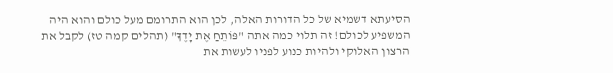הסיעתא דשמיא של כל הדורות האלה, לכן הוא התרומם מעל כולם והוא היה המשפיע לכולם! זה תלוי כמה אתה "פּוֹתֵחַ אֶת יָדֶךָ" (תהלים קמה טז) לקבל את הרצון האלוקי ולהיות כנוע לפניו לעשות את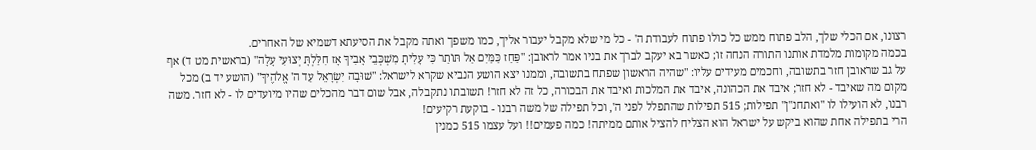רצונו, אם הכלי שלך, הלב פתוח ממש כל כולו פתוח לעבודת ה' - כל מי שלא מקבל יעבור אליך, כמו משפך ואתה מקבל את הסיעתא דשמיא של האחרים.
בכמה מקומות מלמדת אותנו התורה הנחה זו; כאשר בא יעקב לברך את בניו אמר לראובן: "פַּחַז כַּמַּיִם אַל תּוֹתַר כִּי עָלִיתָ מִשְׁכְּבֵי אָבִיךָ אָז חִלַּלְתָּ יְצוּעִי עָלָה" (בראשית מט ד) אף על גב שראובן חזר בתשובה, וחכמים מעידים עליו: "שהיה הראשון שפתח בתשובה, וממנו יצא הושע הנביא שקרא לישראל: "שׁוּבָה יִשְׂרָאֵל עַד ה' אֱלֹהֶיךָ" (הושע יד ב) מכל מקום מה שאיבד - לא חזר; איבד את הכהונה, איבד את המלכות ואיבד את הבכורה, כל זה לא חזר! תשובתו נתקבלה, אבל שום דבר מהכלים שהיו מיועדים לו - לא חזר. משה רבנו, לא הועילו לו "ואתחנ"ן" תפילות; 515 תפילות שהתפלל לפני ה', וכל תפילה של משה רבנו - בוקעת רקיעים!
הרי בתפילה אחת שהוא ביקש על ישראל הוא הצליח להציל אותם ממיתה! כמה פעמים!! ועל עצמו 515 כמנין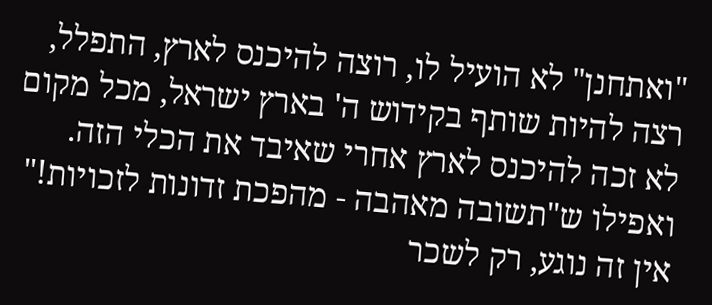"ואתחנן" לא הועיל לו, רוצה להיכנס לארץ, התפלל, רצה להיות שותף בקידוש ה' בארץ ישראל, מכל מקום לא זכה להיכנס לארץ אחרי שאיבד את הכלי הזה. ואפילו ש"תשובה מאהבה - מהפכת זדונות לזכויות!" אין זה נוגע, רק לשכר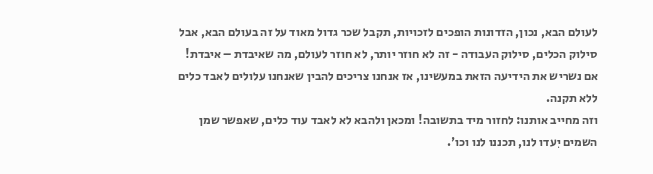לעולם הבא, נכון, הזדונות הופכים לזכויות, תקבל שכר גדול מאוד על זה בעולם הבא, אבל סילוק הכלים, סילוק העבודה - זה לא חוזר יותר, לא חוזר לעולם, מה שאיבדת – איבדת! אם נשריש את הידיעה הזאת במעשינו, אז אנחנו צריכים להבין שאנחנו עלולים לאבד כלים ללא תקנה.
וזה מחייב אותנו: לחזור מיד בתשובה! ומכאן ולהבא לא לאבד עוד כלים, שאפשר שמן השמים יִעדו לנו, תכננו לנו וכו'.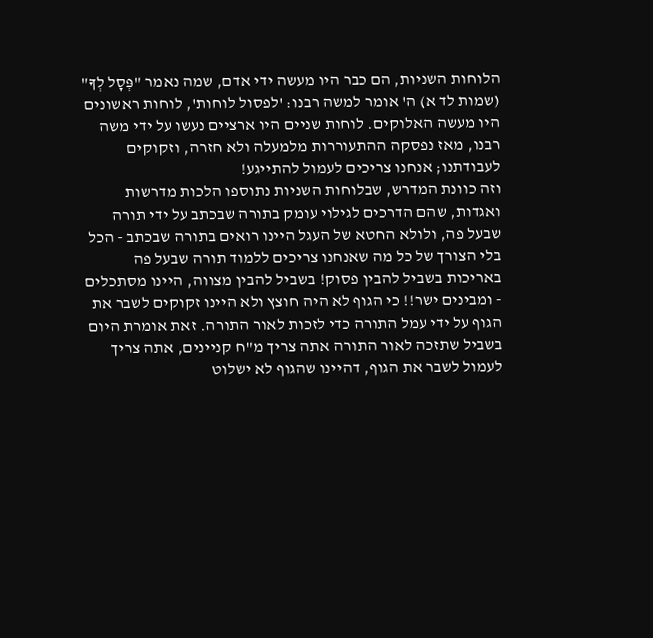הלוחות השניות, הם כבר היו מעשה ידי אדם, שמה נאמר "פְּסָל לְךָ" (שמות לד א) ה' אומר למשה רבנו: 'לפסול לוחות', לוחות ראשונים היו מעשה האלוקים. לוחות שניים היו ארציים נעשו על ידי משה רבנו, מאז נפסקה ההתעוררות מלמעלה ולא חזרה, וזקוקים לעבודתנו; אנחנו צריכים לעמול להתייגע!
וזה כוונת המדרש, שבלוחות השניות נתוספו הלכות מדרשות ואגדות, שהם הדרכים לגילוי עומק בתורה שבכתב על ידי תורה שבעל פה, ולולא החטא של העגל היינו רואים בתורה שבכתב - הכל בלי הצורך של כל מה שאנחנו צריכים ללמוד תורה שבעל פה באריכות בשביל להבין פסוק! בשביל להבין מצווה, היינו מסתכלים - ומבינים ישר!! כי הגוף לא היה חוצץ ולא היינו זקוקים לשבר את הגוף על ידי עמל התורה כדי לזכות לאור התורה. זאת אומרת היום בשביל שתזכה לאור התורה אתה צריך מ"ח קניינים, אתה צריך לעמול לשבר את הגוף, דהיינו שהגוף לא ישלוט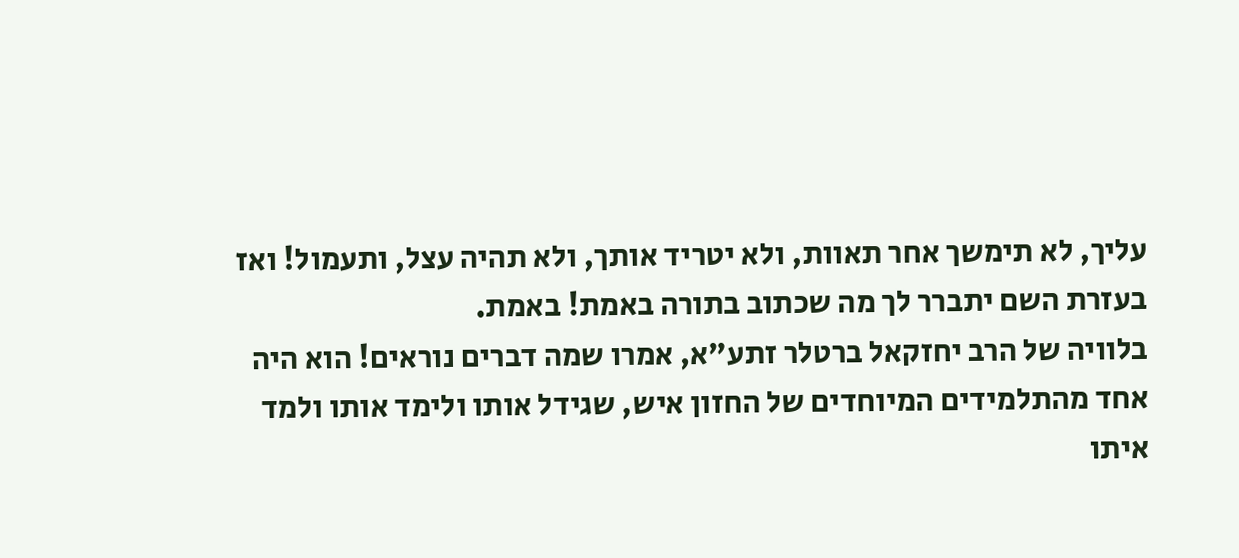עליך, לא תימשך אחר תאוות, ולא יטריד אותך, ולא תהיה עצל, ותעמול! ואז בעזרת השם יתברר לך מה שכתוב בתורה באמת! באמת.
בלוויה של הרב יחזקאל ברטלר זתע"א, אמרו שמה דברים נוראים! הוא היה אחד מהתלמידים המיוחדים של החזון איש, שגידל אותו ולימד אותו ולמד איתו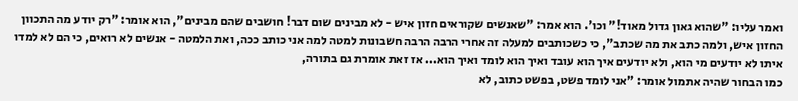ואמר עליו: "שהוא גאון גדול מאוד!" וכו'. הוא אמר: "שאנשים שקוראים חזון איש - לא מבינים שום דבר! חושבים שהם מבינים", הוא אומר: "רק יודע מה התכוון החזון איש, ולמה כתב את מה שכתב", כי כשכותבים למעלה זה אחרי הרבה הרבה חשבונות למטה למה אני כותב ככה, ואת הלמטה - אנשים לא רואים, כי הם לא למדו איתו לא יודעים מי הוא, ולא יודעים איך הוא עובד ואיך הוא לומד ואיך הוא... אז זאת אומרת גם בתורה,
כמו הבחור שהיה אתמול אומר: "אני לומד פשט, בפשט כתוב, לא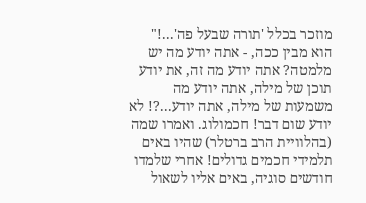מוזכר בכלל 'תורה שבעל פה'...!" הוא מבין ככה, - אתה יודע מה יש מלמטה? אתה יודע מה זה, את יודע תוכן של מילה, אתה יודע מה משמעות של מילה, אתה יודע...?! לא יודע שום דבר! חכמולוג. ואמרו שמה (בהלוויית הרב ברטלר) שהיו באים תלמידי חכמים גדולים! אחרי שלמדו חודשים סוגיה, באים אליו לשאול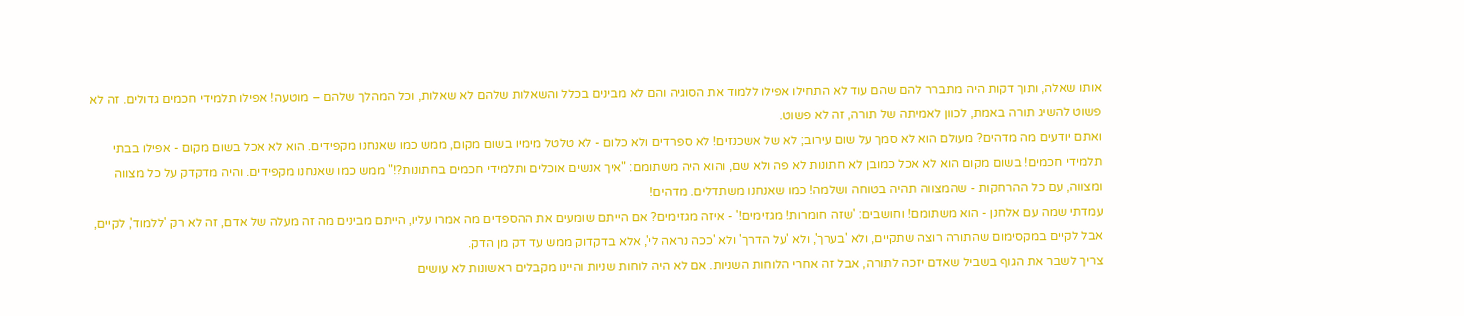אותו שאלה, ותוך דקות היה מתברר להם שהם עוד לא התחילו אפילו ללמוד את הסוגיה והם לא מבינים בכלל והשאלות שלהם לא שאלות, וכל המהלך שלהם – מוטעה! אפילו תלמידי חכמים גדולים. זה לא פשוט להשיג תורה באמת, לכוון לאמיתה של תורה, זה לא פשוט.
ואתם יודעים מה מדהים? מעולם הוא לא סמך על שום עירוב; לא של אשכנזים! לא ספרדים ולא כלום - לא טלטל מימיו בשום מקום, ממש כמו שאנחנו מקפידים. הוא לא אכל בשום מקום - אפילו בבתי תלמידי חכמים! בשום מקום הוא לא אכל כמובן לא חתונות לא פה ולא שם, והוא היה משתומם: "איך אנשים אוכלים ותלמידי חכמים בחתונות?!" ממש כמו שאנחנו מקפידים. והיה מדקדק על כל מצווה ומצווה, עם כל ההרחקות - שהמצווה תהיה בטוחה ושלמה! כמו שאנחנו משתדלים. מדהים!
עמדתי שמה עם אלחנן - הוא משתומם! וחושבים: 'שזה חומרות! מגזימים!' - איזה מגזימים? אם הייתם שומעים את ההספדים מה אמרו עליו, הייתם מבינים מה זה מעלה של אדם, זה לא רק 'ללמוד', לקיים, אבל לקיים במקסימום שהתורה רוצה שתקיים, ולא 'בערך', ולא 'על הדרך' ולא 'ככה נראה לי', אלא בדקדוק ממש עד דק מן הדק.
צריך לשבר את הגוף בשביל שאדם יזכה לתורה, אבל זה אחרי הלוחות השניות. אם לא היה לוחות שניות והיינו מקבלים ראשונות לא עושים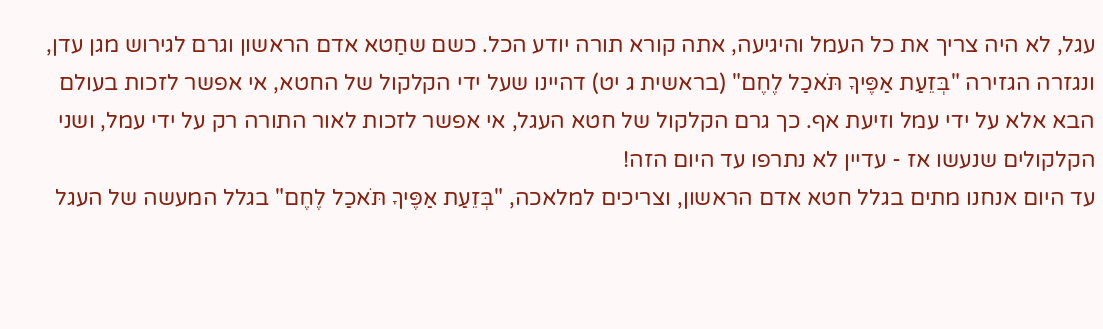עגל, לא היה צריך את כל העמל והיגיעה, אתה קורא תורה יודע הכל. כשם שחַטא אדם הראשון וגרם לגירוש מגן עדן, ונגזרה הגזירה "בְּזֵעַת אַפֶּיךָ תֹּאכַל לֶחֶם" (בראשית ג יט) דהיינו שעל ידי הקלקול של החטא, אי אפשר לזכות בעולם הבא אלא על ידי עמל וזיעת אף. כך גרם הקלקול של חטא העגל, אי אפשר לזכות לאור התורה רק על ידי עמל, ושני הקלקולים שנעשו אז - עדיין לא נתרפו עד היום הזה!
עד היום אנחנו מתים בגלל חטא אדם הראשון, וצריכים למלאכה, "בְּזֵעַת אַפֶּיךָ תֹּאכַל לֶחֶם" בגלל המעשה של העגל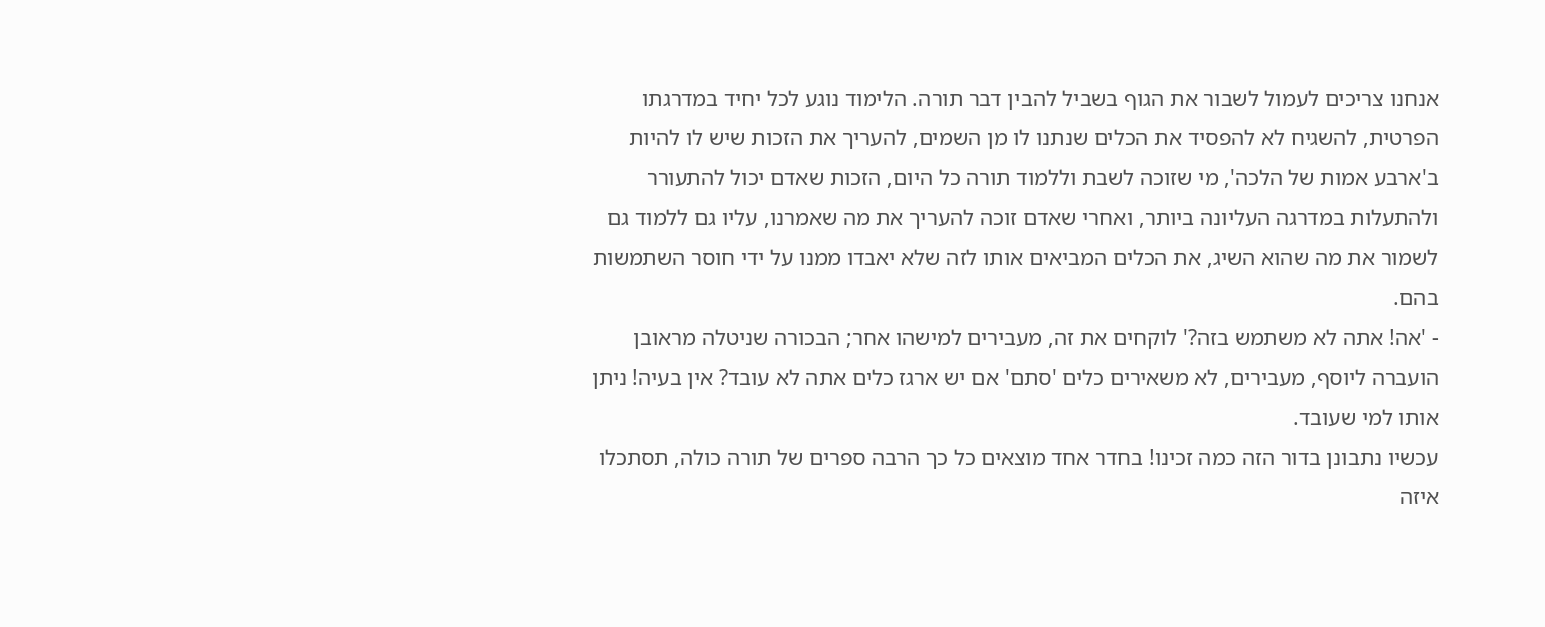אנחנו צריכים לעמול לשבור את הגוף בשביל להבין דבר תורה. הלימוד נוגע לכל יחיד במדרגתו הפרטית, להשגיח לא להפסיד את הכלים שנתנו לו מן השמים, להעריך את הזכות שיש לו להיות ב'ארבע אמות של הלכה', מי שזוכה לשבת וללמוד תורה כל היום, הזכות שאדם יכול להתעורר ולהתעלות במדרגה העליונה ביותר, ואחרי שאדם זוכה להעריך את מה שאמרנו, עליו גם ללמוד גם לשמור את מה שהוא השיג, את הכלים המביאים אותו לזה שלא יאבדו ממנו על ידי חוסר השתמשות בהם.
- 'אה! אתה לא משתמש בזה?' לוקחים את זה, מעבירים למישהו אחר; הבכורה שניטלה מראובן הועברה ליוסף, מעבירים, לא משאירים כלים 'סתם' אם יש ארגז כלים אתה לא עובד? אין בעיה! ניתן אותו למי שעובד.
עכשיו נתבונן בדור הזה כמה זכינו! בחדר אחד מוצאים כל כך הרבה ספרים של תורה כולה, תסתכלו איזה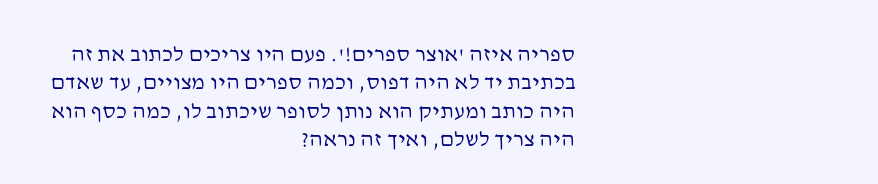ספריה איזה 'אוצר ספרים!'. פעם היו צריכים לכתוב את זה בכתיבת יד לא היה דפוס, וכמה ספרים היו מצויים, עד שאדם היה כותב ומעתיק הוא נותן לסופר שיכתוב לו, כמה כסף הוא היה צריך לשלם, ואיך זה נראה?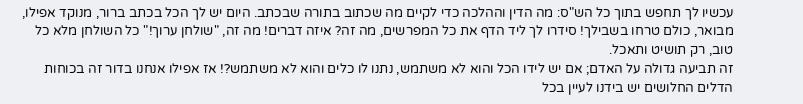עכשיו לך תחפש בתוך כל הש"ס: מה הדין וההלכה כדי לקיים מה שכתוב בתורה שבכתב. היום יש לך הכל בכתב ברור, מנוקד אפילו, מבואר, כולם טרחו בשבילך! סידרו לך ליד הדף את כל המפרשים, מה זה? איזה דברים! מה זה, "שולחן ערוך!" כל השולחן מלא כל טוב, רק תושיט ותאכל.
זה תביעה גדולה על האדם; אם יש לידו הכל והוא לא משתמש, נתנו לו כלים והוא לא משתמש?! אז אפילו אנחנו בדור זה בכוחות הדלים החלושים יש בידנו לעיין בכל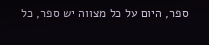ספר, היום על כל מצווה יש ספר, כל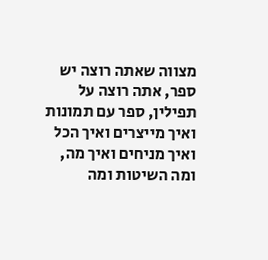מצווה שאתה רוצה יש ספר, אתה רוצה על תפילין, ספר עם תמונות ואיך מייצרים ואיך הכל ואיך מניחים ואיך מה, ומה השיטות ומה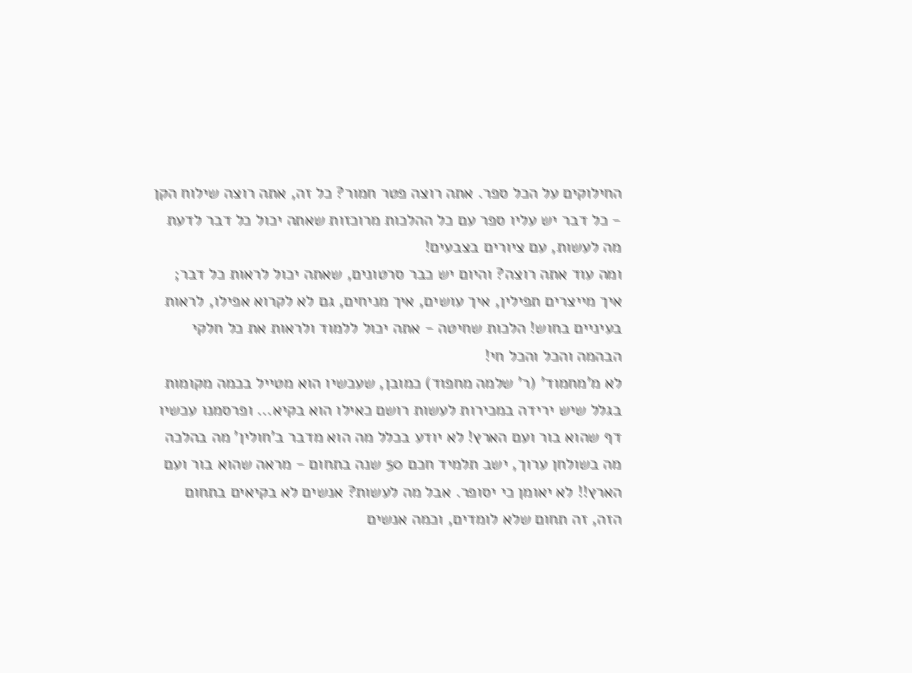החילוקים על הכל ספר. אתה רוצה פטר חמור? כל זה, אתה רוצה שילוח הקן - כל דבר יש עליו ספר עם כל ההלכות מרוכזות שאתה יכול כל דבר לדעת מה לעשות, עם ציורים בצבעים!
ומה עוד אתה רוצה? והיום יש כבר סרטונים, שאתה יכול לראות כל דבר; איך מייצרים תפילין, איך עושים, איך מניחים, גם לא לקרוא אפילו, לראות בעיניים בחוש! הלכות שחיטה - אתה יכול ללמוד ולראות את כל חלקי הבהמה והכל והכל חי!
לא מ'מחמוד' (ר' שלמה מחפוד) כמובן, שעכשיו הוא מטייל בכמה מקומות בגלל שיש ירידה במכירות לעשות רושם כאילו הוא בקיא... ופרסמנו עכשיו דף שהוא בור ועם הארץ! לא יודע בכלל מה הוא מדבר ב'חולין' מה בהלכה מה בשולחן ערוך, ישב תלמיד חכם 50 שנה בתחום - מראה שהוא בור ועם הארץ!! לא יאומן כי יסופר. אבל מה לעשות? אנשים לא בקיאים בתחום הזה, זה תחום שלא לומדים, וכמה אנשים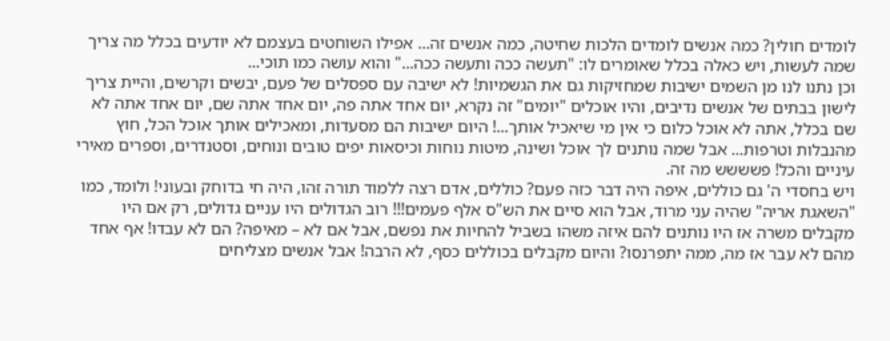לומדים חולין? כמה אנשים לומדים הלכות שחיטה, כמה אנשים זה... אפילו השוחטים בעצמם לא יודעים בכלל מה צריך שמה לעשות, ויש כאלה בכלל שאומרים לו: "תעשה ככה ותעשה ככה..." והוא עושה כמו תוכי...
וכן נתנו לנו מן השמים ישיבות שמחזיקות גם את הגשמיות! לא ישיבה עם ספסלים של פעם, יבשים וקרשים, והיית צריך לישון בבתים של אנשים נדיבים, והיו אוכלים "יומים" זה נקרא, יום אחד אתה פה, יום אחד אתה שם, יום אחד אתה לא שם בכלל, אתה לא אוכל כלום כי אין מי שיאכיל אותך...! היום ישיבות הם מסעדות, ומאכילים אותך אוכל הכל, חוץ מהנבלות וטרפות... אבל שמה נותנים לך אוכל ושינה, מיטות נוחות וכיסאות יפים טובים ונוחים, וסטנדרים, וספרים מאירי עיניים והכל! פשששש מה זה.
ויש בחסדי ה' גם כוללים, איפה היה דבר כזה פעם? כוללים, אדם רצה ללמוד תורה זהו, היה חי בדוחק ובעוני! ולומד, כמו "השאגת אריה" שהיה עני מרוד, אבל הוא סיים את הש"ס אלף פעמים!!! רוב הגדולים היו עניים גדולים, רק אם היו מקבלים משרה אז היו נותנים להם איזה משהו בשביל להחיות את נפשם, אבל אם לא – מאיפה? הם לא עבדו! אף אחד מהם לא עבר אז מה, ממה יתפרנסו? והיום מקבלים בכוללים כסף, לא הרבה! אבל אנשים מצליחים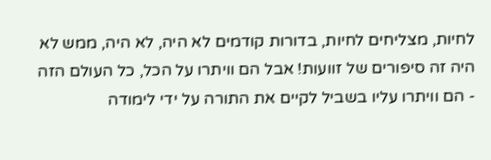לחיות, מצליחים לחיות, בדורות קודמים לא היה, לא היה, ממש לא היה זה סיפורים של זוועות! אבל הם וויתרו על הכל, כל העולם הזה - הם וויתרו עליו בשביל לקיים את התורה על ידי לימודה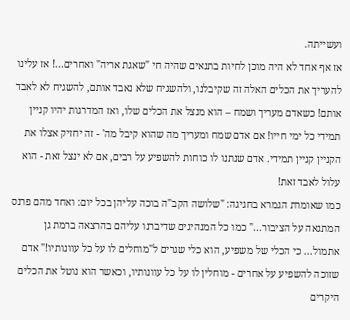ועשייתה.
אז אף אחד לא היה מוכן לחיות בתנאים שהיה חי "שאגת אריה" ואחרים...! אז עלינו להעריך את הכלים האלה זה שקיבלנו, ולהשגיח שלא נאבד אותם, להשגיח לא לאבד אותם! כשאדם מעריך ושמח – הוא מנצל את הכלים שלו, ואז המדרגות יהיו קניין תמידי כל ימי חייו! אם אדם שמח ומעריך מה שהוא קיבל מה' - זה יחזיק אצלו את הקניין קניין תמידי. אדם שנתנו לו כוחות להשפיע על רבים, אם לא ינצל זאת - הוא עלול לאבד זאת!
כמו שאומרת הגמרא בחגיגה: "שלושה הקב"ה בוכה עליהן בכל יום: ואחד מהם פרנס המתגאה על הציבור..." כמו כל המנהיגים שדיברנו עליהם בהרצאה ברמת גן אתמול... כי הכלי של משפיע, הוא כלי שגרים ל"מוחלים לו על כל עוונותיו!" אדם שזוכה להשפיע על אחרים - מוחלין לו על כל עוונותיו, וכאשר הוא נוטל את הכלים היקרים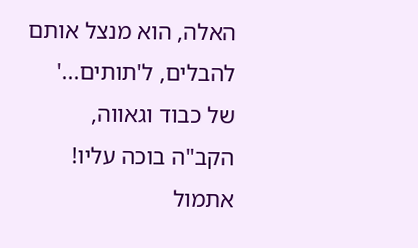האלה, הוא מנצל אותם להבלים, ל'תותים...' של כבוד וגאווה, הקב"ה בוכה עליו!
אתמול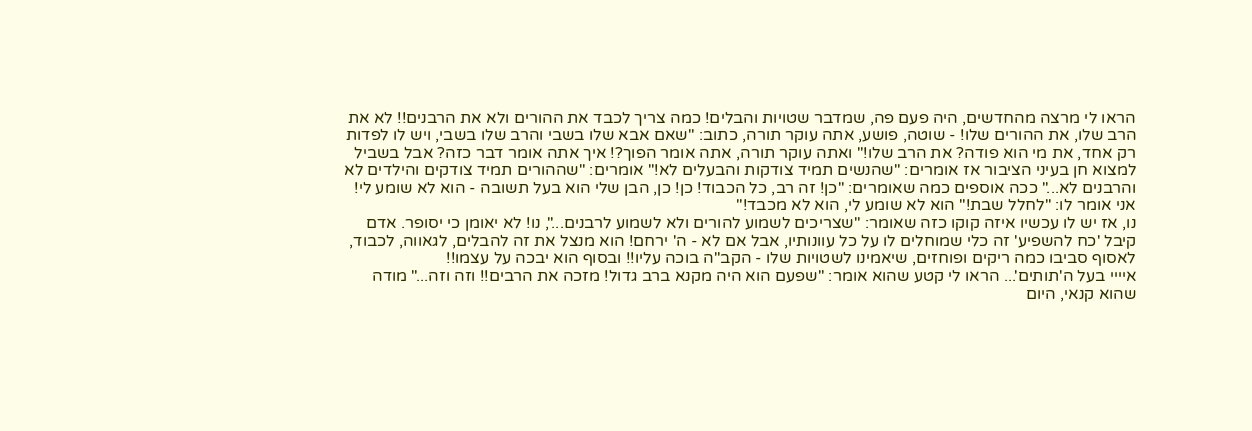הראו לי מרצה מהחדשים, היה פעם פה, שמדבר שטויות והבלים! כמה צריך לכבד את ההורים ולא את הרבנים!! לא את הרב שלו, את ההורים שלו! - שוטה, פושע, אתה עוקר תורה, כתוב: "שאם אבא שלו בשבי והרב שלו בשבי, ויש לו לפדות רק אחד, את מי הוא פודה? את הרב שלו!" ואתה עוקר תורה, אתה אומר הפוך?! איך אתה אומר דבר כזה? אבל בשביל למצוא חן בעיני הציבור אז אומרים: "שהנשים תמיד צודקות והבעלים לא!" אומרים: "שההורים תמיד צודקים והילדים לא והרבנים לא..." ככה אוספים כמה שאומרים: "כן! זה רב, כל הכבוד! כן! כן, הבן שלי הוא בעל תשובה - הוא לא שומע לי! אני אומר לו: "לחלל שבת!" הוא לא שומע לי, הוא לא מכבד!"
נו, אז יש לו עכשיו איזה קוקו כזה שאומר: "שצריכים לשמוע להורים ולא לשמוע לרבנים...", נו! לא יאומן כי יסופר. אדם קיבל 'כח להשפיע' זה כלי שמוחלים לו על כל עוונותיו, אבל אם לא - ה' ירחם! הוא מנצל את זה להבלים, לגאווה, לכבוד, לאסוף סביבו כמה ריקים ופוחזים, שיאמינו לשטויות שלו - הקב"ה בוכה עליו!! ובסוף הוא יבכה על עצמו!!
איייי בעל ה'תותים'... הראו לי קטע שהוא אומר: "שפעם הוא היה מקנא ברב גדול! מזכה את הרבים!! וזה וזה..." מודה שהוא קנאי, היום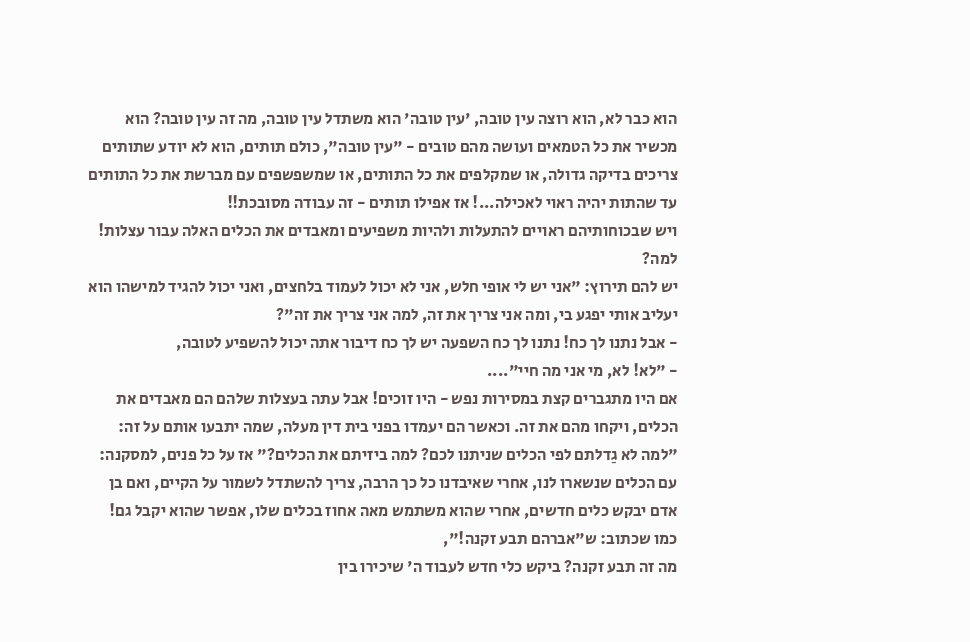הוא כבר לא, הוא רוצה עין טובה, 'עין טובה' הוא משתדל עין טובה, מה זה עין טובה? הוא מכשיר את כל הטמאים ועושה מהם טובים - "עין טובה", כולם תותים, הוא לא יודע שתותים צריכים בדיקה גדולה, או שמקלפים את כל התותים, או שמשפשפים עם מברשת את כל התותים עד שהתות יהיה ראוי לאכילה...! אז אפילו תותים - זה עבודה מסובכת!!
ויש שבכוחותיהם ראויים להתעלות ולהיות משפיעים ומאבדים את הכלים האלה עבור עצלות! למה?
יש להם תירוץ: "אני יש לי אופי חלש, אני לא יכול לעמוד בלחצים, ואני יכול להגיד למישהו הוא יעליב אותי יפגע בי, ומה אני צריך את זה, למה אני צריך את זה"?
- אבל נתנו לך כח! נתנו לך כח השפעה יש לך כח דיבור אתה יכול להשפיע לטובה,
- "לא! לא, מי אני מה חיי"....
אם היו מתגברים קצת במסירות נפש - היו זוכים! אבל עתה בעצלות שלהם הם מאבדים את הכלים, ויקחו מהם את זה. וכאשר הם יעמדו בפני בית דין מעלה, שמה יתבעו אותם על זה: "למה לא גַדלתם לפי הכלים שניתנו לכם? למה ביזיתם את הכלים?" אז על כל פנים, למסקנה: עם הכלים שנשארו לנו, אחרי שאיבדנו כל כך הרבה, צריך להשתדל לשמור על הקיים, ואם בן אדם יבקש כלים חדשים, אחרי שהוא משתמש מאה אחוז בכלים שלו, אפשר שהוא יקבל גם! כמו שכתוב: ש"אברהם תבע זקנה!",
מה זה תבע זקנה? ביקש כלי חדש לעבוד ה' שיכירו בין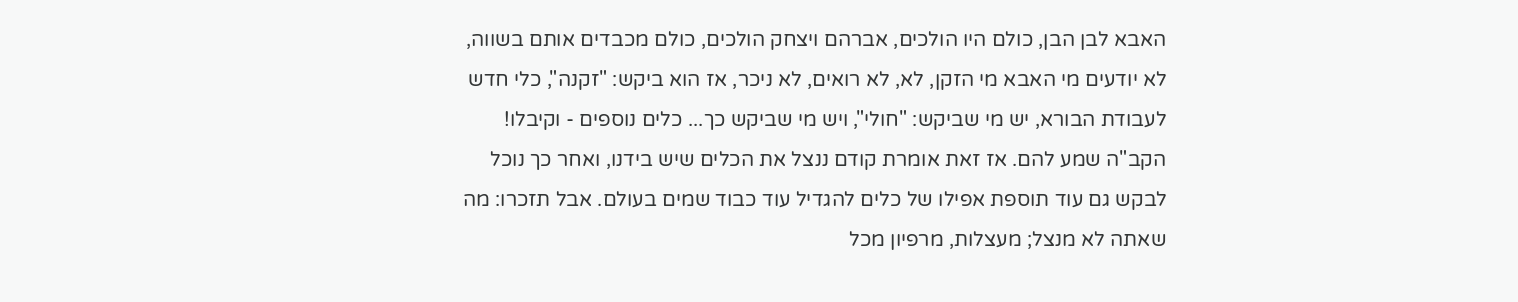האבא לבן הבן, כולם היו הולכים, אברהם ויצחק הולכים, כולם מכבדים אותם בשווה, לא יודעים מי האבא מי הזקן, לא, לא רואים, לא ניכר, אז הוא ביקש: "זקנה", כלי חדש לעבודת הבורא, יש מי שביקש: "חולי", ויש מי שביקש כך... כלים נוספים - וקיבלו! הקב"ה שמע להם. אז זאת אומרת קודם ננצל את הכלים שיש בידנו, ואחר כך נוכל לבקש גם עוד תוספת אפילו של כלים להגדיל עוד כבוד שמים בעולם. אבל תזכרו: מה שאתה לא מנצל; מעצלות, מרפיון מכל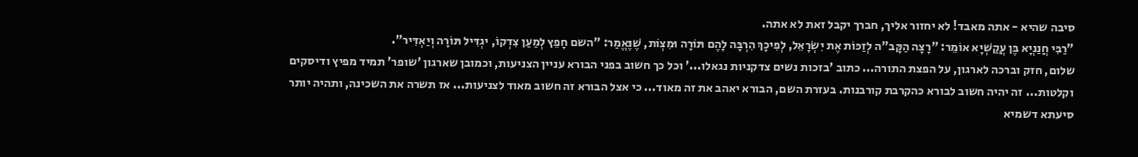סיבה שהיא - אתה מאבד! לא יחזור אליך, חברך יקבל זאת לא אתה.
"רַבִּי חֲנַנְיָא בֶּן עֲקַשְׁיָא אוֹמֵר: "רָצָה הַקָּב"ה לְזַכּוֹת אֶת יִשְׂרָאֵל, לְפִיכָךְ הִרְבָּה לָהֶם תּוֹרָה וּמִצְוֹת, שֶׁנֶּאֱמַר: "השם חָפֵץ לְמַעַן צִדְקוֹ, יגְדִּיל תּוֹרָה וְיַאְדִּיר".
שלום, חזק וברכה לארגון, על הפצת התורה... כתוב 'בזכות נשים צדקניות נגאלו...' וכל כך חשוב בפני הבורא עניין הצניעות, וכמובן שארגון 'שופר' תמיד מפיץ ודיסקים וקלטות... זה יהיה חשוב לבורא כהקרבת קורבנות. בעזרת השם, הבורא יאהב את זה מאוד... כי אצל הבורא זה חשוב מאוד לצניעות... אז תשרה את השכינה, ותהיה יותר סיעתא דשמיא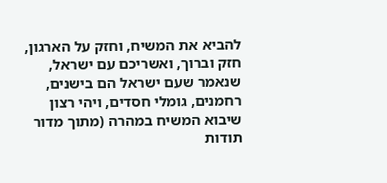להביא את המשיח, וחזק על הארגון, חזק וברוך, ואשריכם עם ישראל, שנאמר שעם ישראל הם בישנים, רחמנים, גומלי חסדים, ויהי רצון שיבוא המשיח במהרה (מתוך מדור תודות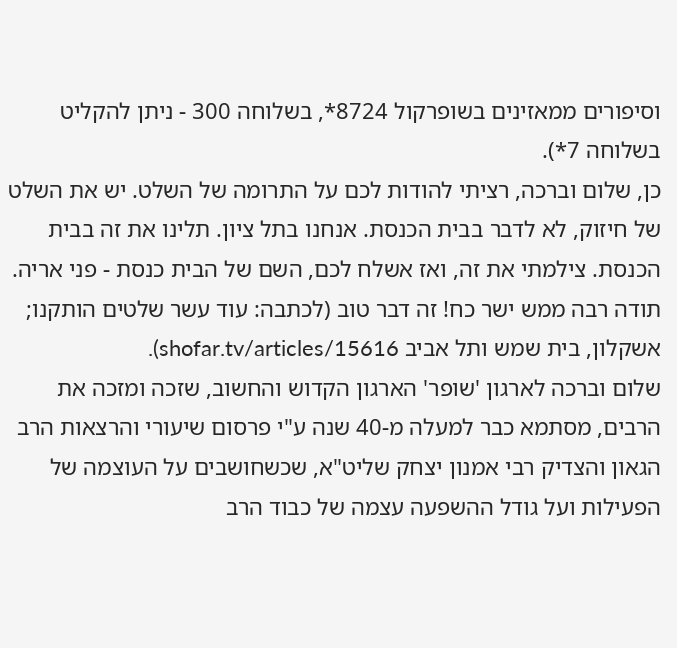וסיפורים ממאזינים בשופרקול 8724*, בשלוחה 300 - ניתן להקליט בשלוחה 7*).
כן, שלום וברכה, רציתי להודות לכם על התרומה של השלט. יש את השלט של חיזוק, לא לדבר בבית הכנסת. אנחנו בתל ציון. תלינו את זה בבית הכנסת. צילמתי את זה, ואז אשלח לכם, השם של הבית כנסת - פני אריה. תודה רבה ממש ישר כח! זה דבר טוב (לכתבה: עוד עשר שלטים הותקנו; אשקלון, בית שמש ותל אביב shofar.tv/articles/15616).
שלום וברכה לארגון 'שופר' הארגון הקדוש והחשוב, שזכה ומזכה את הרבים, מסתמא כבר למעלה מ-40 שנה ע"י פרסום שיעורי והרצאות הרב הגאון והצדיק רבי אמנון יצחק שליט"א, שכשחושבים על העוצמה של הפעילות ועל גודל ההשפעה עצמה של כבוד הרב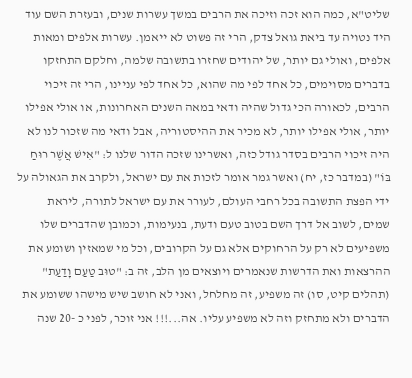שליט"א, כמה הוא זכה וזיכה את הרבים במשך עשרות שנים, ובעזרת השם עוד היד נטויה עד ביאת גואל צדק, הרי זה פשוט לא ייאמן. עשרות אלפים ומאות אלפים, ואולי גם יותר, של יהודים שחזרו בתשובה שלמה, וחלקם התחזקו בדברים מסוימים, כל אחד לפי מה שהוא, כל אחד לפי עניינו, הרי זה זיכוי הרבים, לכאורה הכי גדול שהיה ודאי במאה השנים האחרונות, או אולי אפילו יותר, אולי אפילו יותר, לא מכיר את ההיסטוריה, אבל ודאי מה שזכור לנו לא היה זיכוי הרבים בסדר גודל כזה, ואשרינו שזכה הדור שלנו ל: "אִישׁ אֲשֶׁר רוּחַ בּוֹ" (במדבר כז, יח) ואשר גמר אומר לזכות את עם ישראל, ולקרב את הגאולה על ידי הפצת התשובה בכל רחבי העולם, לעורר את עם ישראל לתורה, ליראת שמים, לשוב אל דרך השם בטוב טעם ודעת, בנעימות, וכמובן שהדברים שלו משפיעים לא רק על הרחוקים אלא גם על הקרובים, וכל מי שמאזין ושומע את ההרצאות ואת הדרשות שנאמרים ויוצאים מן הלב, זה ב: "טוּב טַעַם וָדַעַת" (תהלים קיט, סו) זה משפיע, זה מחלחל, ואני לא חושב שיש מישהו ששומע את הדברים ולא מתחזק וזה לא משפיע עליו. אה...!!! אני זוכר, לפני כ -20 שנה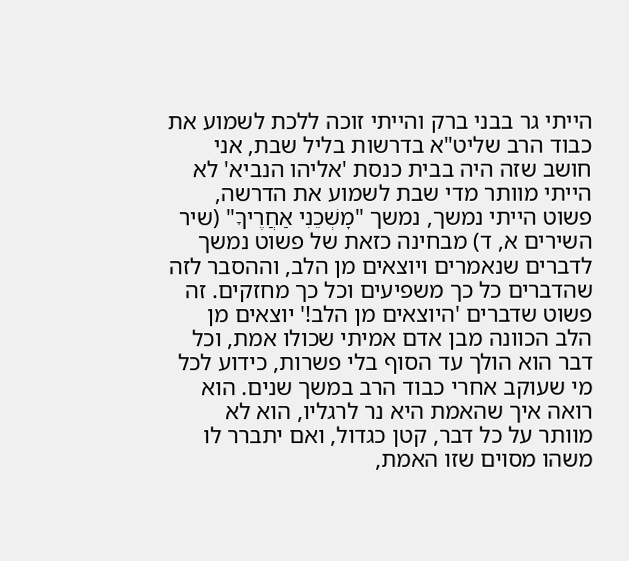הייתי גר בבני ברק והייתי זוכה ללכת לשמוע את כבוד הרב שליט"א בדרשות בליל שבת, אני חושב שזה היה בבית כנסת 'אליהו הנביא' לא הייתי מוותר מדי שבת לשמוע את הדרשה, פשוט הייתי נמשך, נמשך "מׇשְׁכֵנִי אַחֲרֶיךָ" (שיר השירים א, ד) מבחינה כזאת של פשוט נמשך לדברים שנאמרים ויוצאים מן הלב, וההסבר לזה שהדברים כל כך משפיעים וכל כך מחזקים. זה פשוט שדברים 'היוצאים מן הלב!' יוצאים מן הלב הכוונה מבן אדם אמיתי שכולו אמת, וכל דבר הוא הולך עד הסוף בלי פשרות, כידוע לכל מי שעוקב אחרי כבוד הרב במשך שנים. הוא רואה איך שהאמת היא נר לרגליו, הוא לא מוותר על כל דבר, קטן כגדול, ואם יתברר לו משהו מסוים שזו האמת,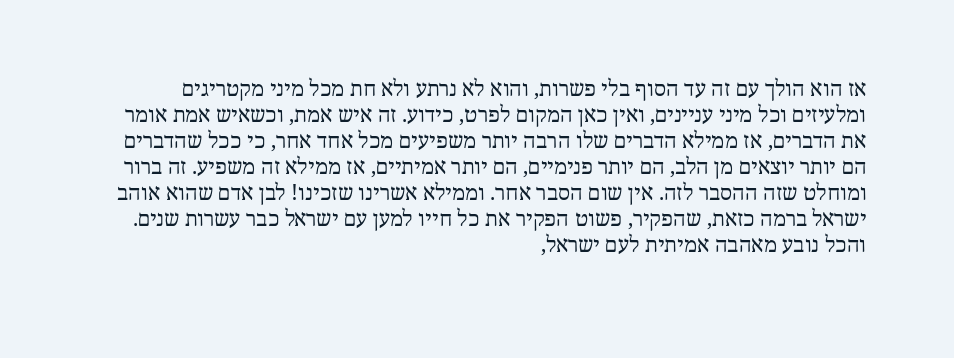אז הוא הולך עם זה עד הסוף בלי פשרות, והוא לא נרתע ולא חת מכל מיני מקטריגים ומלעיזים וכל מיני עניינים, ואין כאן המקום לפרט, כידוע. זה איש אמת, וכשאיש אמת אומר את הדברים, אז ממילא הדברים שלו הרבה יותר משפיעים מכל אחד אחר, כי ככל שהדברים הם יותר יוצאים מן הלב, הם יותר פנימיים, הם יותר אמיתיים, אז ממילא זה משפיע. זה ברור ומוחלט שזה ההסבר לזה. אין שום הסבר אחר. וממילא אשרינו שזכינו! לבן אדם שהוא אוהב ישראל ברמה כזאת, שהפקיר, פשוט הפקיר את כל חייו למען עם ישראל כבר עשרות שנים. והכל נובע מאהבה אמיתית לעם ישראל,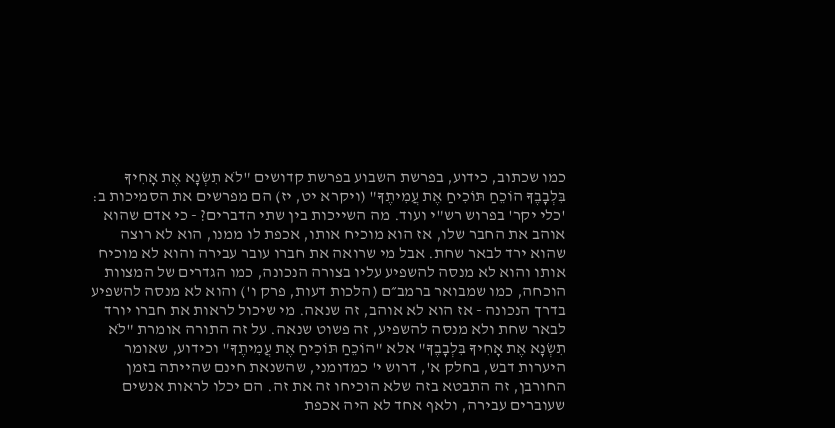כמו שכתוב, כידוע, בפרשת השבוע בפרשת קדושים "לֹא תִשְׂנָא אֶת אָחִיךָ בִּלְבָבֶךָ הוֹכֵחַ תּוֹכִיחַ אֶת עֲמִיתֶךָ" (ויקרא יט, יז) הם מפרשים את הסמיכות ב: 'כלי יקר' בפרוש רש"י ועוד. מה השייכות בין שתי הדברים? - כי אדם שהוא אוהב את החבר שלו, אז הוא מוכיח אותו, אכפת לו ממנו, הוא לא רוצה שהוא ירד לבאר שחת. אבל מי שרואה את חברו עובר עבירה והוא לא מוכיח אותו והוא לא מנסה להשפיע עליו בצורה הנכונה, כמו הגדרים של המצוות הוכחה, כמו שמבואר ברמב״ם (הלכות דעות, פרק ו') והוא לא מנסה להשפיע בדרך הנכונה - אז הוא לא אוהב, זה שנאה. מי שיכול לראות את חברו יורד לבאר שחת ולא מנסה להשפיע, זה פשוט שנאה. על זה התורה אומרת "לֹא תִשְׂנָא אֶת אָחִיךָ בִּלְבָבֶךָ" אלא "הוֹכֵחַ תּוֹכִיחַ אֶת עֲמִיתֶךָ" וכידוע, שאומר היערות דבש, בחלק א', דרוש י' כמדומני, שהשנאת חינם שהייתה בזמן החורבן, זה התבטא בזה שלא הוכיחו זה את זה. הם יכלו לראות אנשים שעוברים עבירה, ולאף אחד לא היה אכפת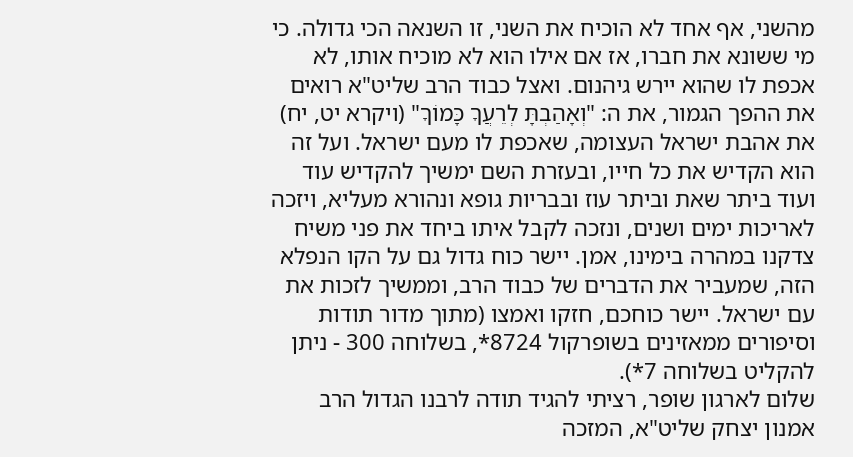מהשני, אף אחד לא הוכיח את השני, זו השנאה הכי גדולה. כי מי ששונא את חברו, אז אם אילו הוא לא מוכיח אותו, לא אכפת לו שהוא יירש גיהנום. ואצל כבוד הרב שליט"א רואים את ההפך הגמור, את ה: "וְאָהַבְתָּ לְרֵעֲךָ כָּמוֹךָ" (ויקרא יט, יח) את אהבת ישראל העצומה, שאכפת לו מעם ישראל. ועל זה הוא הקדיש את כל חייו, ובעזרת השם ימשיך להקדיש עוד ועוד ביתר שאת וביתר עוז ובבריות גופא ונהורא מעליא, ויזכה לאריכות ימים ושנים, ונזכה לקבל איתו ביחד את פני משיח צדקנו במהרה בימינו, אמן. יישר כוח גדול גם על הקו הנפלא הזה, שמעביר את הדברים של כבוד הרב, וממשיך לזכות את עם ישראל. יישר כוחכם, חזקו ואמצו (מתוך מדור תודות וסיפורים ממאזינים בשופרקול 8724*, בשלוחה 300 - ניתן להקליט בשלוחה 7*).
שלום לארגון שופר, רציתי להגיד תודה לרבנו הגדול הרב אמנון יצחק שליט"א, המזכה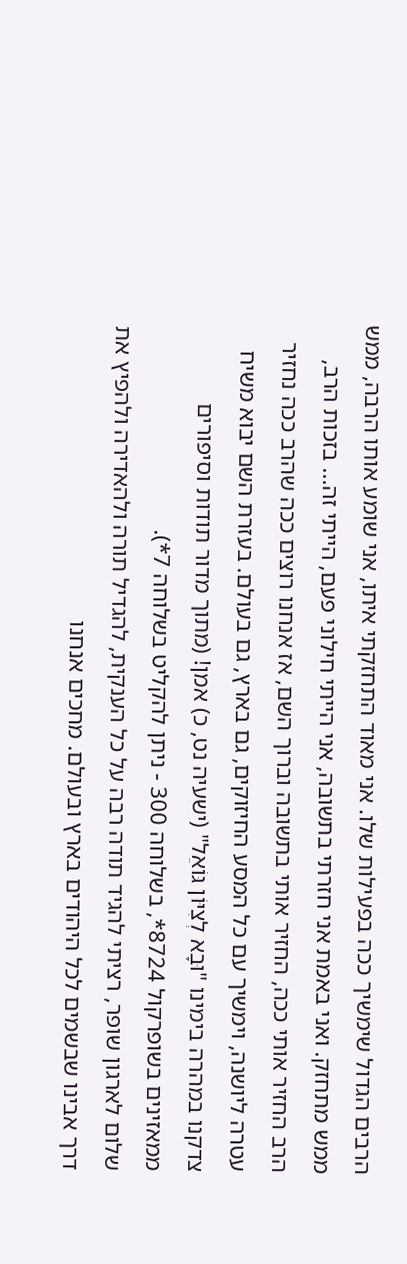הרבים הגדול שימשיך ככה בפעילות שלו. אני מאוד התחזקתי איתו, אני שומע אותו הרבה, ממש ממש מתחזק. ואני באמת אני חזרתי בתשובה, אני הייתי חילוני פעם, הייתי זה... בזכות הרב, הרב החזיר אותי ככה, החזיר אותי בתשובה וברוך השם, אז אנחנו רוצים ככה שהרב ככה נחזיר עטרה ליושנה, וימשיך עם כל המסע החיזוקים, גם בארץ, גם בעולם. בעזרת השם יבוא משיח צדקנו במהרה בימינו "וּבָא לְצִיּוֹן גּוֹאֵל" (ישעיה נט, כ) אמן! (מתוך מדור תודות וסיפורים ממאזינים בשופרקול 8724*, בשלוחה 300 - ניתן להקליט בשלוחה 7*).
שלום לארגון שופר, רציתי להגיד תודה רבה על כל הענקית, להגדיל תורה ולהאדירה ולהפיץ את דרך אבינו שבשמים לכל היהודים בארץ ובעולם. מחכים אנחנו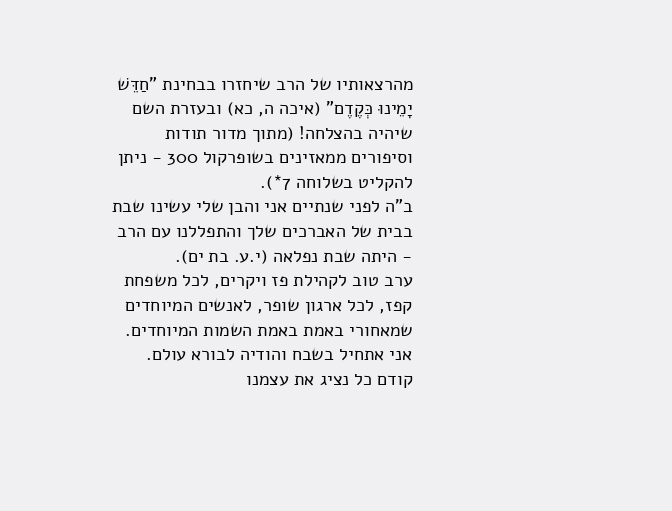מהרצאותיו של הרב שיחזרו בבחינת "חַדֵּשׁ יָמֵינוּ כְּקֶדֶם" (איכה ה, כא) ובעזרת השם שיהיה בהצלחה! (מתוך מדור תודות וסיפורים ממאזינים בשופרקול 300 - ניתן להקליט בשלוחה 7*).
ב"ה לפני שנתיים אני והבן שלי עשינו שבת בבית של האברכים שלך והתפללנו עם הרב - היתה שבת נפלאה (י.ע. בת ים).
ערב טוב לקהילת פז ויקרים, לכל משפחת קפז, לכל ארגון שופר, לאנשים המיוחדים שמאחורי באמת באמת השמות המיוחדים. אני אתחיל בשבח והודיה לבורא עולם. קודם כל נציג את עצמנו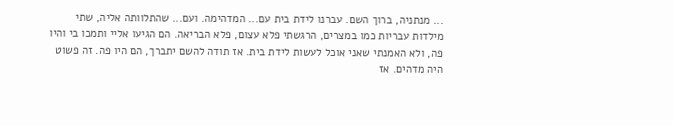... מנתניה, ברוך השם. עברנו לידת בית עם... המדהימה. ועם... שהתלוותה אליה, שתי מילדות עבריות כמו במצרים, הרגשתי פלא עצום, פלא הבריאה. הם הגיעו אליי ותמכו בי והיו פה, ולא האמנתי שאני אוכל לעשות לידת בית. אז תודה להשם יתברך, הם היו פה. זה פשוט היה מדהים. אז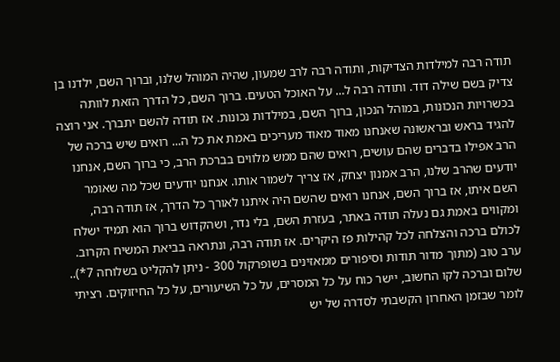תודה רבה למילדות הצדיקות, ותודה רבה לרב שמעון, שהיה המוהל שלנו, וברוך השם, ילדנו בן צדיק בשם שילה דוד. ותודה רבה ל... על האוכל הטעים. ברוך השם, כל הדרך הזאת לוותה בכשרויות הנכונות, במוהל הנכון, ברוך השם, במילדות נכונות. אז תודה להשם יתברך. אני רוצה להגיד בראש ובראשונה שאנחנו מאוד מאוד מעריכים באמת את כל ה... רואים שיש ברכה של הרב אפילו בדברים שהם עושים, רואים שהם ממש מלווים בברכת הרב, כי ברוך השם, אנחנו יודעים שהרב שלנו, הרב אמנון יצחק, אז צריך לשמור אותו. אנחנו יודעים שכל מה שאומר השם איתו, אז ברוך השם, אנחנו רואים שהשם היה איתנו לאורך כל הדרך, אז תודה רבה, ומקווים באמת גם נעלה תודה באתר, בעזרת השם, בלי נדר, ושהקדוש ברוך הוא תמיד ישלח לכולם ברכה והצלחה לכל קהילות פז היקרים. אז תודה רבה, ונתראה בביאת המשיח הקרוב. ערב טוב (מתוך מדור תודות וסיפורים ממאזינים בשופרקול 300 - ניתן להקליט בשלוחה 7*)..
שלום וברכה לקו החשוב, יישר כוח על כל המסרים, על כל השיעורים, על כל החיזוקים. רציתי לומר שבזמן האחרון הקשבתי לסדרה של יש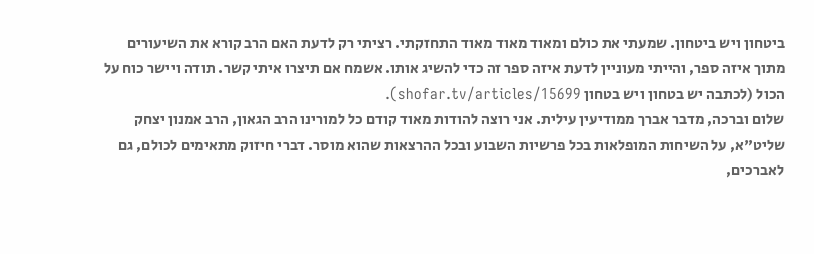ביטחון ויש ביטחון. שמעתי את כולם ומאוד מאוד מאוד התחזקתי. רציתי רק לדעת האם הרב קורא את השיעורים מתוך איזה ספר, והייתי מעוניין לדעת איזה ספר זה כדי להשיג אותו. אשמח אם תיצרו איתי קשר. תודה ויישר כוח על הכול (לכתבה יש בטחון ויש בטחון shofar.tv/articles/15699).
שלום וברכה, מדבר אברך ממודיעין עילית. אני רוצה להודות מאוד קודם כל למורינו הרב הגאון, הרב אמנון יצחק שליט"א, על השיחות המופלאות בכל פרשיות השבוע ובכל ההרצאות שהוא מוסר. דברי חיזוק מתאימים לכולם, גם לאברכים,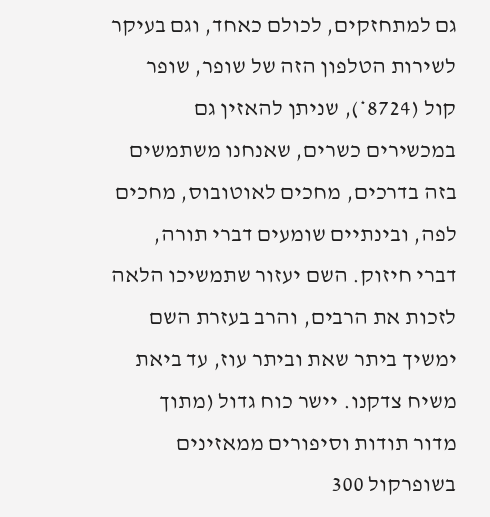גם למתחזקים, לכולם כאחד, וגם בעיקר לשירות הטלפון הזה של שופר, שופר קול (8724*), שניתן להאזין גם במכשירים כשרים, שאנחנו משתמשים בזה בדרכים, מחכים לאוטובוס, מחכים לפה, ובינתיים שומעים דברי תורה, דברי חיזוק. השם יעזור שתמשיכו הלאה לזכות את הרבים, והרב בעזרת השם ימשיך ביתר שאת וביתר עוז, עד ביאת משיח צדקנו. יישר כוח גדול (מתוך מדור תודות וסיפורים ממאזינים בשופרקול 300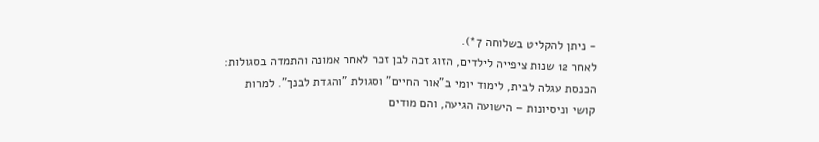- ניתן להקליט בשלוחה 7*).
לאחר 12 שנות ציפייה לילדים, הזוג זכה לבן זכר לאחר אמונה והתמדה בסגולות: הכנסת עגלה לבית, לימוד יומי ב"אור החיים" וסגולת "והגדת לבנך". למרות קושי וניסיונות – הישועה הגיעה, והם מודים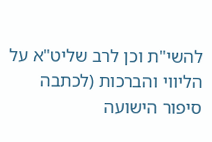להשי"ת וכן לרב שליט"א על הליווי והברכות (לכתבה סיפור הישועה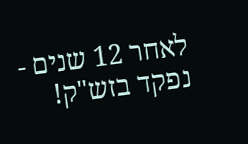לאחר 12 שנים - נפקד בזש"ק!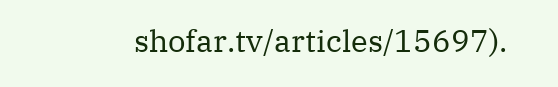shofar.tv/articles/15697).